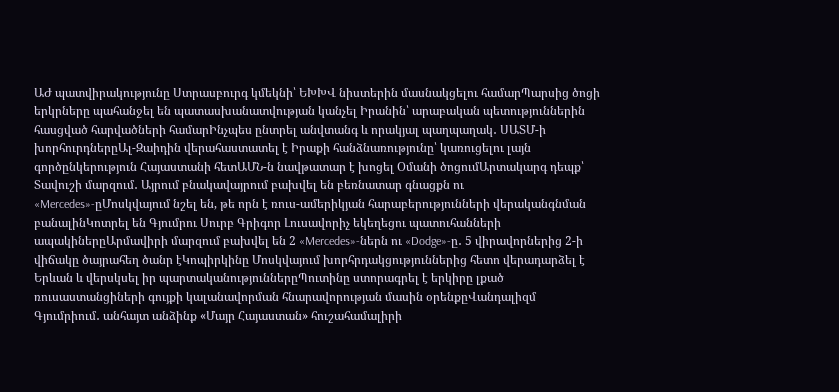ԱԺ պատվիրակությունը Ստրասբուրգ կմեկնի՝ ԵԽԽՎ նիստերին մասնակցելու համարՊարսից ծոցի երկրները պահանջել են պատասխանատվության կանչել Իրանին՝ արաբական պետություններին հասցված հարվածների համարԻնչպես ընտրել անվտանգ և որակյալ պաղպաղակ․ ՍԱՏՄ-ի խորհուրդներըԱլ-Զաիդին վերահաստատել է Իրաքի հանձնառությունը՝ կառուցելու լայն գործընկերություն Հայաստանի հետԱՄՆ-ն նավթատար է խոցել Օմանի ծոցումԱրտակարգ դեպք՝ Տավուշի մարզում․ Այրում բնակավայրում բախվել են բեռնատար գնացքն ու «Mercedes»-ըՄոսկվայում նշել են, թե որն է ռուս-ամերիկյան հարաբերությունների վերականգնման բանալինԿոտրել են Գյումրու Սուրբ Գրիգոր Լուսավորիչ եկեղեցու պատուհանների ապակիներըԱրմավիրի մարզում բախվել են 2 «Mercedes»-ներն ու «Dodge»-ը․ 5 վիրավորներից 2-ի վիճակը ծայրահեղ ծանր էԿոպիրկինը Մոսկվայում խորհրդակցություններից հետո վերադարձել է Երևան և վերսկսել իր պարտականություններըՊուտինը ստորագրել է երկիրը լքած ռուսաստանցիների գույքի կալանավորման հնարավորության մասին օրենքըՎանդալիզմ Գյումրիում․ անհայտ անձինք «Մայր Հայաստան» հուշահամալիրի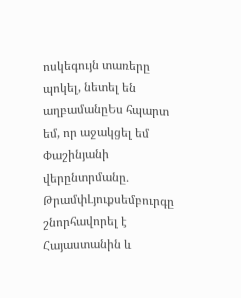ոսկեգույն տառերը պոկել, նետել են աղբամանըԵս հպարտ եմ, որ աջակցել եմ Փաշինյանի վերընտրմանը․ ԹրամփԼյուքսեմբուրգը շնորհավորել է Հայաստանին և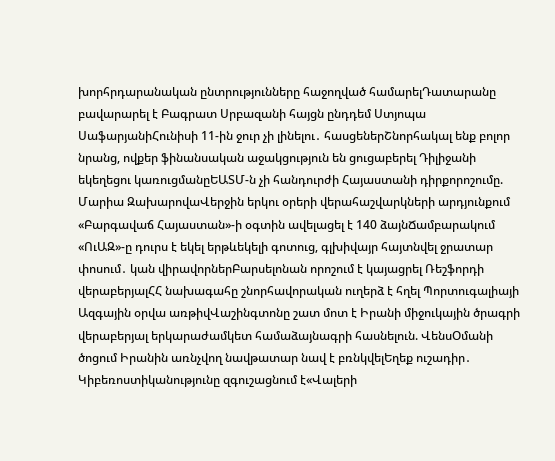խորհրդարանական ընտրությունները հաջողված համարելԴատարանը բավարարել է Բագրատ Սրբազանի հայցն ընդդեմ Ստյոպա ՍաֆարյանիՀունիսի 11-ին ջուր չի լինելու․ հասցեներՇնորհակալ ենք բոլոր նրանց, ովքեր ֆինանսական աջակցություն են ցուցաբերել Դիլիջանի եկեղեցու կառուցմանըԵԱՏՄ-ն չի հանդուրժի Հայաստանի դիրքորոշումը. Մարիա ԶախարովաՎերջին երկու օրերի վերահաշվարկների արդյունքում «Բարգավաճ Հայաստան»-ի օգտին ավելացել է 140 ձայնՃամբարակում «ՈւԱԶ»-ը դուրս է եկել երթևեկելի գոտուց, գլխիվայր հայտնվել ջրատար փոսում․ կան վիրավորներԲարսելոնան որոշում է կայացրել Ռեշֆորդի վերաբերյալՀՀ նախագահը շնորհավորական ուղերձ է հղել Պորտուգալիայի Ազգային օրվա առթիվՎաշինգտոնը շատ մոտ է Իրանի միջուկային ծրագրի վերաբերյալ երկարաժամկետ համաձայնագրի հասնելուն. ՎենսՕմանի ծոցում Իրանին առնչվող նավթատար նավ է բռնկվելԵղեք ուշադիր․ Կիբեռոստիկանությունը զգուշացնում է«Վալերի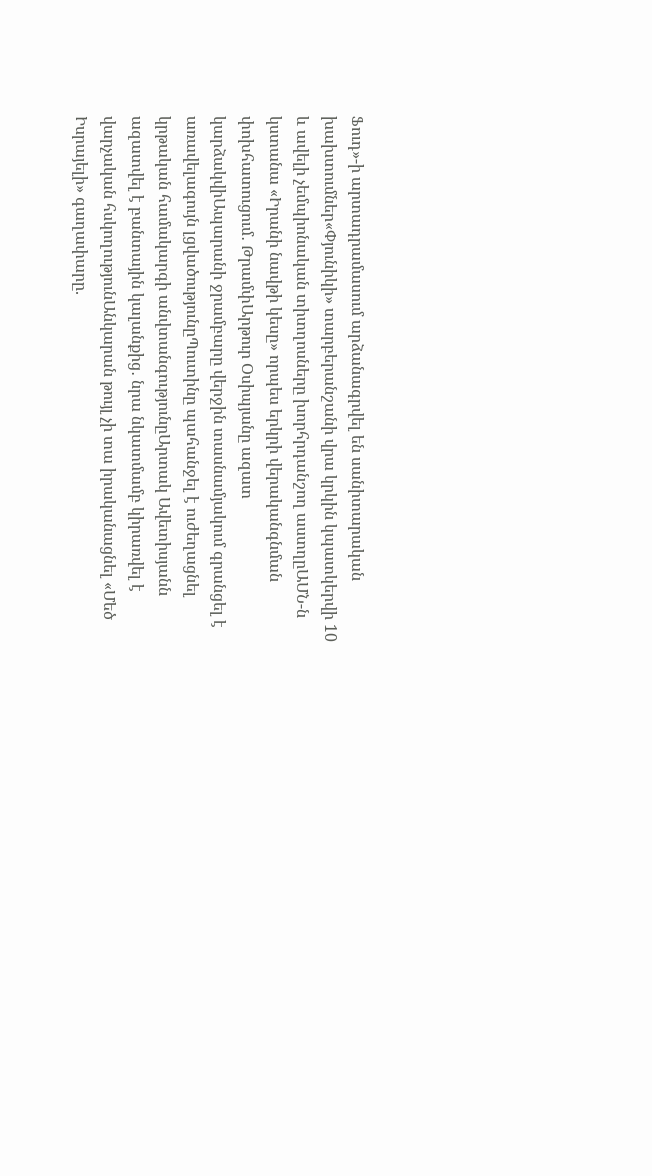Ֆուդ»-ի արտադրամասում արձանագրվել են սանիտարական խախտումներ«Փյունիկի» տարբերանշանի վրա կրկին կպատկերվի 10 և ավելի չեմպիոնական տիտղոսները խորհրդանշող աստղըԱՄՆ-ն կստանա «Իրանի նավթի կեսը» որպես երկրի վերականգնման փոխհատուցում․ ԹրամփԱրթուր Օսիպյանը ազատ կարձակվիԱպարանի ջրամբարը վերջին տասնամյակում գրանցել է առավելագույն լցվածությունըՊուտինը պահանջել է ուժեղացնել կրթական համակարգի անվտանգությունըԱրտակ Ավետիսյանն ազատվել է բանտային կալանքից․ նրա նկատմամբ կիրառվել է վարչական հսկողությունԱնկարան թույլ չի տա իրականացնել «Մեծ Իսրայելի» գաղափարը.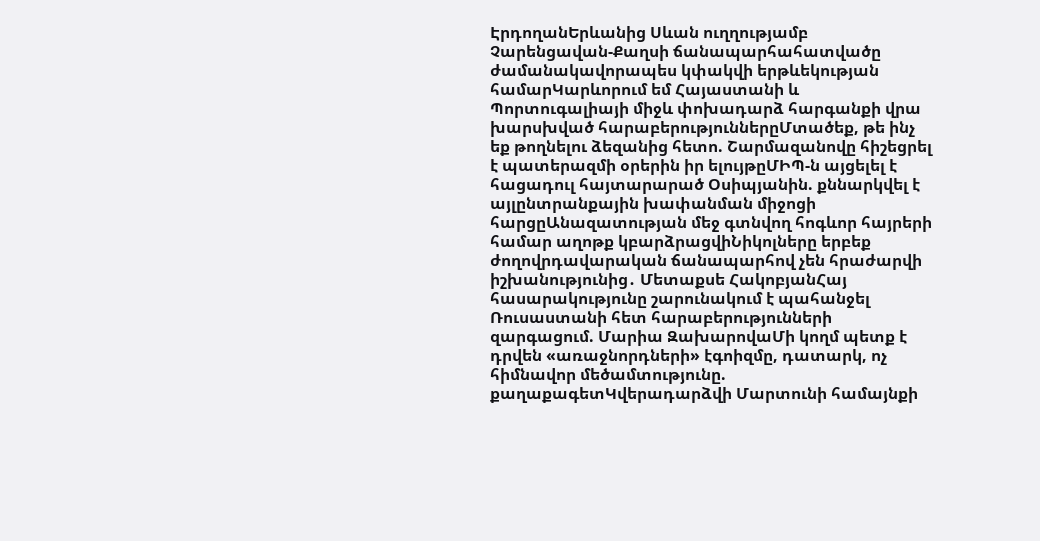ԷրդողանԵրևանից Սևան ուղղությամբ Չարենցավան-Քաղսի ճանապարհահատվածը ժամանակավորապես կփակվի երթևեկության համարԿարևորում եմ Հայաստանի և Պորտուգալիայի միջև փոխադարձ հարգանքի վրա խարսխված հարաբերություններըՄտածեք, թե ինչ եք թողնելու ձեզանից հետո. Շարմազանովը հիշեցրել է պատերազմի օրերին իր ելույթըՄԻՊ-ն այցելել է հացադուլ հայտարարած Օսիպյանին. քննարկվել է այլընտրանքային խափանման միջոցի հարցըԱնազատության մեջ գտնվող հոգևոր հայրերի համար աղոթք կբարձրացվիՆիկոլները երբեք ժողովրդավարական ճանապարհով չեն հրաժարվի իշխանությունից․ Մետաքսե ՀակոբյանՀայ հասարակությունը շարունակում է պահանջել Ռուսաստանի հետ հարաբերությունների զարգացում. Մարիա ԶախարովաՄի կողմ պետք է դրվեն «առաջնորդների» էգոիզմը, դատարկ, ոչ հիմնավոր մեծամտությունը. քաղաքագետԿվերադարձվի Մարտունի համայնքի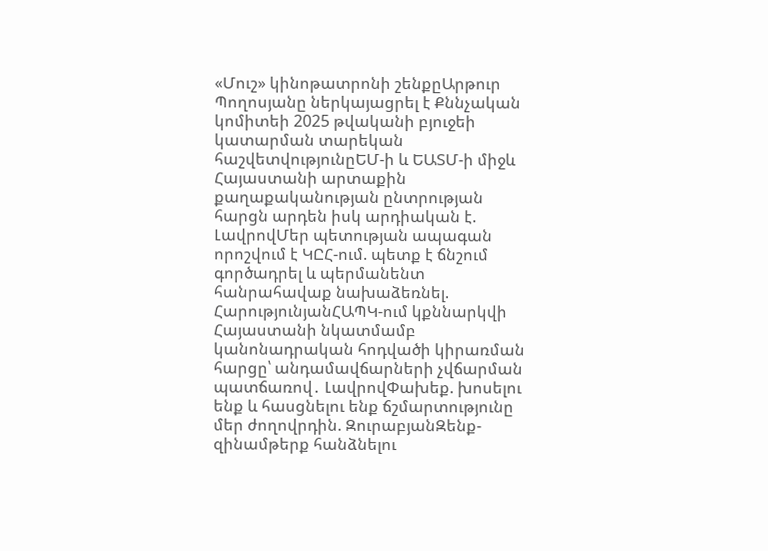«Մուշ» կինոթատրոնի շենքըԱրթուր Պողոսյանը ներկայացրել է Քննչական կոմիտեի 2025 թվականի բյուջեի կատարման տարեկան հաշվետվությունըԵՄ-ի և ԵԱՏՄ-ի միջև Հայաստանի արտաքին քաղաքականության ընտրության հարցն արդեն իսկ արդիական է. ԼավրովՄեր պետության ապագան որոշվում է ԿԸՀ-ում. պետք է ճնշում գործադրել և պերմանենտ հանրահավաք նախաձեռնել. ՀարությունյանՀԱՊԿ-ում կքննարկվի Հայաստանի նկատմամբ կանոնադրական հոդվածի կիրառման հարցը՝ անդամավճարների չվճարման պատճառով․ ԼավրովՓախեք. խոսելու ենք և հասցնելու ենք ճշմարտությունը մեր ժողովրդին. ԶուրաբյանԶենք-զինամթերք հանձնելու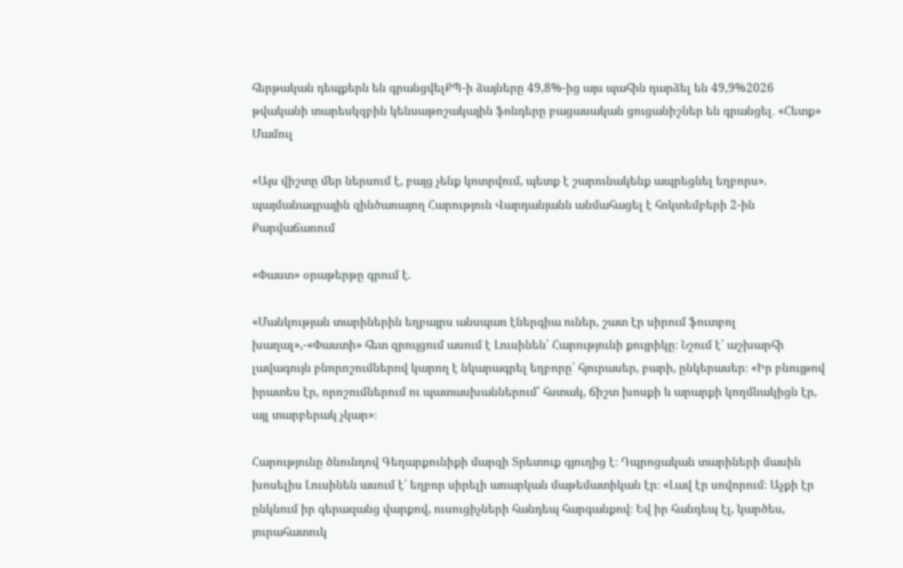հերթական դեպքերն են գրանցվելՔՊ-ի ձայները 49,8%-ից այս պահին դարձել են 49,9%2026 թվականի տարեսկզբին կենսաթոշակային ֆոնդերը բացասական ցուցանիշներ են գրանցել․ «Հետք»
Մամուլ

«Այս վիշտը մեր ներսում է, բայց չենք կոտրվում, պետք է շարունակենք ապրեցնել եղբորս». պայմանագրային զինծառայող Հարություն Վարդանյանն անմահացել է հոկտեմբերի 2-ին Քարվաճառում

«Փաստ» օրաթերթը գրում է.

«Մանկության տարիներին եղբայրս անսպառ էներգիա ուներ, շատ էր սիրում ֆուտբոլ խաղալ»,-«Փաստի» հետ զրույցում ասում է Լուսինեն՝ Հարությունի քույրիկը։ Նշում է՝ աշխարհի լավագույն բնորոշումներով կարող է նկարագրել եղբորը՝ հյուրասեր, բարի, ընկերասեր։ «Իր բնույթով իրատես էր, որոշումներում ու պատասխաններում՝ հստակ, ճիշտ խոսքի և արարքի կողմնակիցն էր, այլ տարբերակ չկար»։

Հարությունը ծնունդով Գեղարքունիքի մարզի Տրետուք գյուղից է։ Դպրոցական տարիների մասին խոսելիս Լուսինեն ասում է՝ եղբոր սիրելի առարկան մաթեմատիկան էր։ «Լավ էր սովորում։ Աչքի էր ընկնում իր գերազանց վարքով, ուսուցիչների հանդեպ հարգանքով։ Եվ իր հանդեպ էլ, կարծես, յուրահատուկ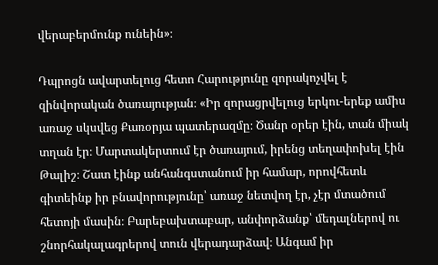վերաբերմունք ունեին»։

Դպրոցն ավարտելուց հետո Հարությունը զորակոչվել է զինվորական ծառայության։ «Իր զորացրվելուց երկու-երեք ամիս առաջ սկսվեց Քառօրյա պատերազմը։ Ծանր օրեր էին, տան միակ տղան էր։ Մարտակերտում էր ծառայում, իրենց տեղափոխել էին Թալիշ։ Շատ էինք անհանգստանում իր համար, որովհետև գիտեինք իր բնավորությունը՝ առաջ նետվող էր, չէր մտածում հետոյի մասին։ Բարեբախտաբար, անփորձանք՝ մեդալներով ու շնորհակալագրերով տուն վերադարձավ։ Անգամ իր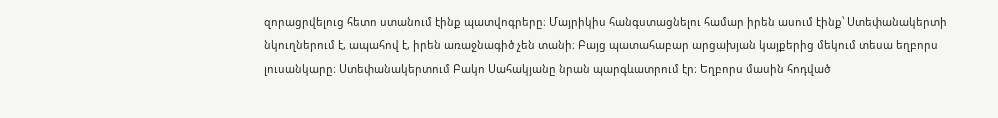զորացրվելուց հետո ստանում էինք պատվոգրերը։ Մայրիկիս հանգստացնելու համար իրեն ասում էինք՝ Ստեփանակերտի նկուղներում է, ապահով է, իրեն առաջնագիծ չեն տանի։ Բայց պատահաբար արցախյան կայքերից մեկում տեսա եղբորս լուսանկարը։ Ստեփանակերտում Բակո Սահակյանը նրան պարգևատրում էր։ Եղբորս մասին հոդված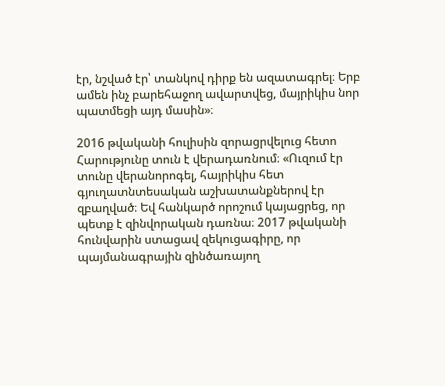էր, նշված էր՝ տանկով դիրք են ազատագրել։ Երբ ամեն ինչ բարեհաջող ավարտվեց, մայրիկիս նոր պատմեցի այդ մասին»։

2016 թվականի հուլիսին զորացրվելուց հետո Հարությունը տուն է վերադառնում։ «Ուզում էր տունը վերանորոգել, հայրիկիս հետ գյուղատնտեսական աշխատանքներով էր զբաղված։ Եվ հանկարծ որոշում կայացրեց, որ պետք է զինվորական դառնա։ 2017 թվականի հունվարին ստացավ զեկուցագիրը, որ պայմանագրային զինծառայող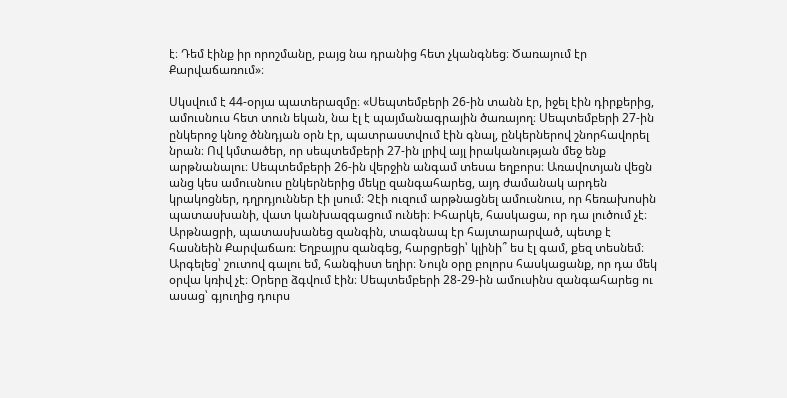է։ Դեմ էինք իր որոշմանը, բայց նա դրանից հետ չկանգնեց։ Ծառայում էր Քարվաճառում»։

Սկսվում է 44-օրյա պատերազմը։ «Սեպտեմբերի 26-ին տանն էր, իջել էին դիրքերից, ամուսնուս հետ տուն եկան, նա էլ է պայմանագրային ծառայող։ Սեպտեմբերի 27-ին ընկերոջ կնոջ ծննդյան օրն էր, պատրաստվում էին գնալ, ընկերներով շնորհավորել նրան։ Ով կմտածեր, որ սեպտեմբերի 27-ին լրիվ այլ իրականության մեջ ենք արթնանալու։ Սեպտեմբերի 26-ին վերջին անգամ տեսա եղբորս։ Առավոտյան վեցն անց կես ամուսնուս ընկերներից մեկը զանգահարեց, այդ ժամանակ արդեն կրակոցներ, դղրդյուններ էի լսում։ Չէի ուզում արթնացնել ամուսնուս, որ հեռախոսին պատասխանի, վատ կանխազգացում ունեի։ Իհարկե, հասկացա, որ դա լուծում չէ։ Արթնացրի, պատասխանեց զանգին, տագնապ էր հայտարարված, պետք է հասնեին Քարվաճառ։ Եղբայրս զանգեց, հարցրեցի՝ կլինի՞ ես էլ գամ, քեզ տեսնեմ։ Արգելեց՝ շուտով գալու եմ, հանգիստ եղիր։ Նույն օրը բոլորս հասկացանք, որ դա մեկ օրվա կռիվ չէ։ Օրերը ձգվում էին։ Սեպտեմբերի 28-29-ին ամուսինս զանգահարեց ու ասաց՝ գյուղից դուրս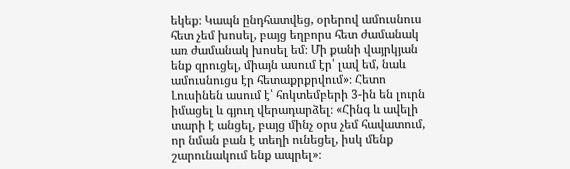եկեք։ Կապն ընդհատվեց, օրերով ամուսնուս հետ չեմ խոսել, բայց եղբորս հետ ժամանակ առ ժամանակ խոսել եմ։ Մի քանի վայրկյան ենք զրուցել, միայն ասում էր՝ լավ եմ, նաև ամուսնուցս էր հետաքրքրվում»։ Հետո Լուսինեն ասում է՝ հոկտեմբերի 3-ին են լուրն իմացել և գյուղ վերադարձել։ «Հինգ և ավելի տարի է անցել, բայց մինչ օրս չեմ հավատում, որ նման բան է տեղի ունեցել, իսկ մենք շարունակում ենք ապրել»։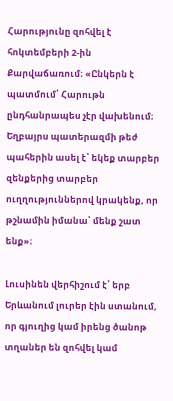Հարությունը զոհվել է հոկտեմբերի 2-ին Քարվաճառում։ «Ընկերն է պատմում՝ Հարութն ընդհանրապես չէր վախենում։ Եղբայրս պատերազմի թեժ պահերին ասել է՝ եկեք տարբեր զենքերից տարբեր ուղղություններով կրակենք, որ թշնամին իմանա՝ մենք շատ ենք»։

Լուսինեն վերհիշում է՝ երբ Երևանում լուրեր էին ստանում, որ գյուղից կամ իրենց ծանոթ տղաներ են զոհվել կամ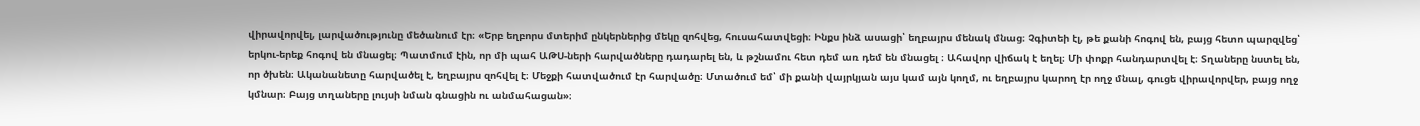վիրավորվել, լարվածությունը մեծանում էր։ «Երբ եղբորս մտերիմ ընկերներից մեկը զոհվեց, հուսահատվեցի։ Ինքս ինձ ասացի՝ եղբայրս մենակ մնաց։ Չգիտեի էլ, թե քանի հոգով են, բայց հետո պարզվեց՝ երկու-երեք հոգով են մնացել։ Պատմում էին, որ մի պահ ԱԹՍ-ների հարվածները դադարել են, և թշնամու հետ դեմ առ դեմ են մնացել ։ Ահավոր վիճակ է եղել։ Մի փոքր հանդարտվել է։ Տղաները նստել են, որ ծխեն։ Ականանետը հարվածել է, եղբայրս զոհվել է։ Մեջքի հատվածում էր հարվածը։ Մտածում եմ՝ մի քանի վայրկյան այս կամ այն կողմ, ու եղբայրս կարող էր ողջ մնալ, գուցե վիրավորվեր, բայց ողջ կմնար։ Բայց տղաները լույսի նման գնացին ու անմահացան»։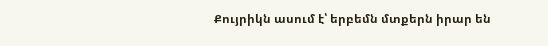Քույրիկն ասում է՝ երբեմն մտքերն իրար են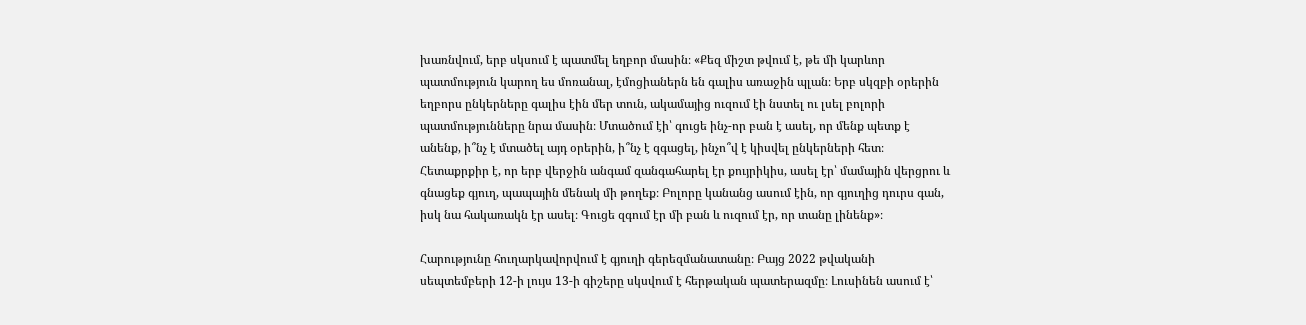խառնվում, երբ սկսում է պատմել եղբոր մասին։ «Քեզ միշտ թվում է, թե մի կարևոր պատմություն կարող ես մոռանալ, էմոցիաներն են գալիս առաջին պլան։ Երբ սկզբի օրերին եղբորս ընկերները գալիս էին մեր տուն, ակամայից ուզում էի նստել ու լսել բոլորի պատմությունները նրա մասին։ Մտածում էի՝ գուցե ինչ-որ բան է ասել, որ մենք պետք է անենք, ի՞նչ է մտածել այդ օրերին, ի՞նչ է զգացել, ինչո՞վ է կիսվել ընկերների հետ։ Հետաքրքիր է, որ երբ վերջին անգամ զանգահարել էր քույրիկիս, ասել էր՝ մամային վերցրու և գնացեք գյուղ, պապային մենակ մի թողեք։ Բոլորը կանանց ասում էին, որ գյուղից դուրս գան, իսկ նա հակառակն էր ասել։ Գուցե զգում էր մի բան և ուզում էր, որ տանը լինենք»։

Հարությունը հուղարկավորվում է գյուղի գերեզմանատանը։ Բայց 2022 թվականի սեպտեմբերի 12-ի լույս 13-ի գիշերը սկսվում է հերթական պատերազմը։ Լուսինեն ասում է՝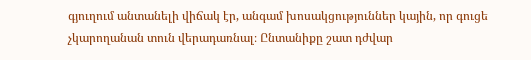գյուղում անտանելի վիճակ էր, անգամ խոսակցություններ կային, որ գուցե չկարողանան տուն վերադառնալ։ Ընտանիքը շատ դժվար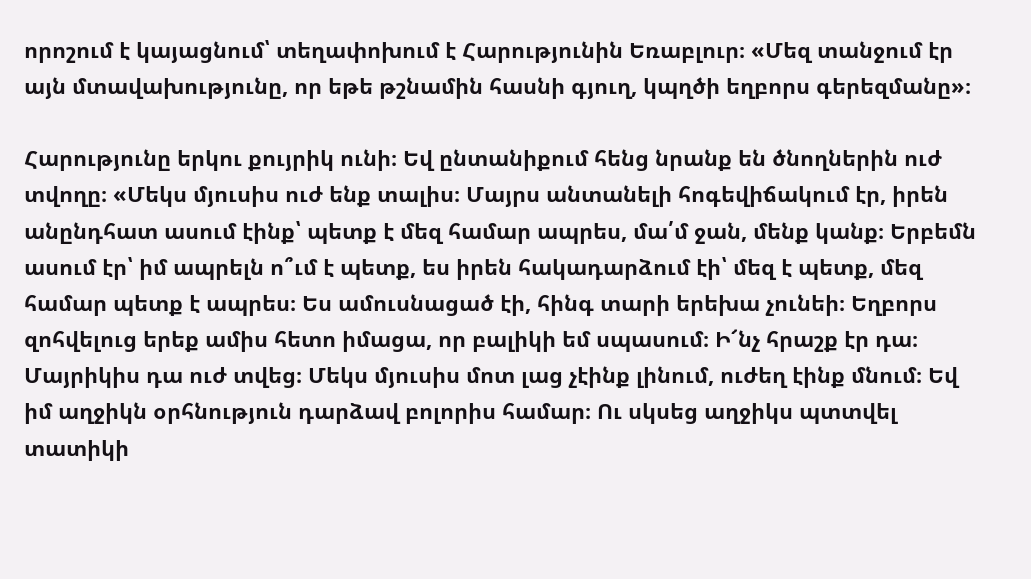որոշում է կայացնում՝ տեղափոխում է Հարությունին Եռաբլուր։ «Մեզ տանջում էր այն մտավախությունը, որ եթե թշնամին հասնի գյուղ, կպղծի եղբորս գերեզմանը»։

Հարությունը երկու քույրիկ ունի։ Եվ ընտանիքում հենց նրանք են ծնողներին ուժ տվողը։ «Մեկս մյուսիս ուժ ենք տալիս։ Մայրս անտանելի հոգեվիճակում էր, իրեն անընդհատ ասում էինք՝ պետք է մեզ համար ապրես, մա՛մ ջան, մենք կանք։ Երբեմն ասում էր՝ իմ ապրելն ո՞ւմ է պետք, ես իրեն հակադարձում էի՝ մեզ է պետք, մեզ համար պետք է ապրես։ Ես ամուսնացած էի, հինգ տարի երեխա չունեի։ Եղբորս զոհվելուց երեք ամիս հետո իմացա, որ բալիկի եմ սպասում։ Ի՜նչ հրաշք էր դա։ Մայրիկիս դա ուժ տվեց։ Մեկս մյուսիս մոտ լաց չէինք լինում, ուժեղ էինք մնում։ Եվ իմ աղջիկն օրհնություն դարձավ բոլորիս համար։ Ու սկսեց աղջիկս պտտվել տատիկի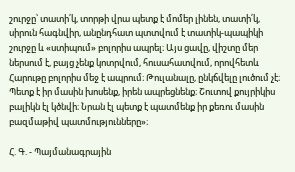շուրջը՝ տատի՛կ, տորթի վրա պետք է մոմեր լինեն, տատի՛կ, սիրուն հագնվիր, անընդհատ պտտվում է տատիկ-պապիկի շուրջը և «ստիպում» բոլորիս ապրել։ Այս ցավը, վիշտը մեր ներսում է, բայց չենք կոտրվում, հուսահատվում, որովհետև Հարութը բոլորիս մեջ է ապրում։ Թուլանալը, ընկճվելը լուծում չէ։ Պետք է իր մասին խոսենք, իրեն ապրեցնենք։ Շուտով քույրիկիս բալիկն էլ կծնվի։ Նրան էլ պետք է պատմենք իր քեռու մասին բազմաթիվ պատմությունները»։

Հ. Գ. - Պայմանագրային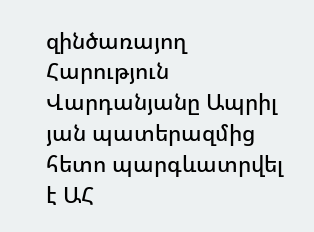զինծառայող Հարություն Վարդանյանը Ապրիլ յան պատերազմից հետո պարգևատրվել է ԱՀ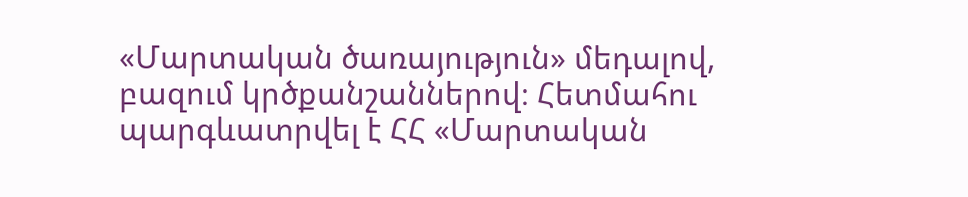«Մարտական ծառայություն» մեդալով, բազում կրծքանշաններով։ Հետմահու պարգևատրվել է ՀՀ «Մարտական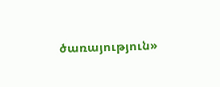ծառայություն»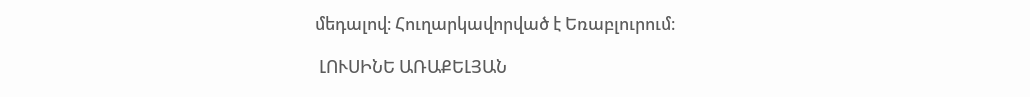մեդալով։ Հուղարկավորված է Եռաբլուրում։

 ԼՈՒՍԻՆԵ ԱՌԱՔԵԼՅԱՆ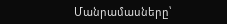Մանրամասները՝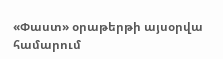«Փաստ» օրաթերթի այսօրվա համարում